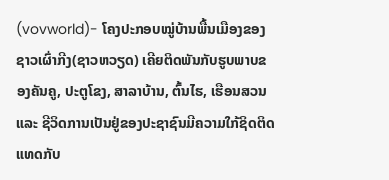(vovworld)- ໂຄງປະກອບໝູ່ບ້ານພື້ນເມືອງຂອງຊາວເຜົ່າກີງ(ຊາວຫວຽດ) ເຄີຍຕິດພັນກັບຮູບພາບຂອງຄັນຄູ, ປະຕູໂຂງ, ສາລາບ້ານ, ຕົ້ນໄຮ, ເຮືອນສວນ ແລະ ຊີວິດການເປັນຢູ່ຂອງປະຊາຊົນມີຄວາມໃກ້ຊິດຕິດແທດກັບ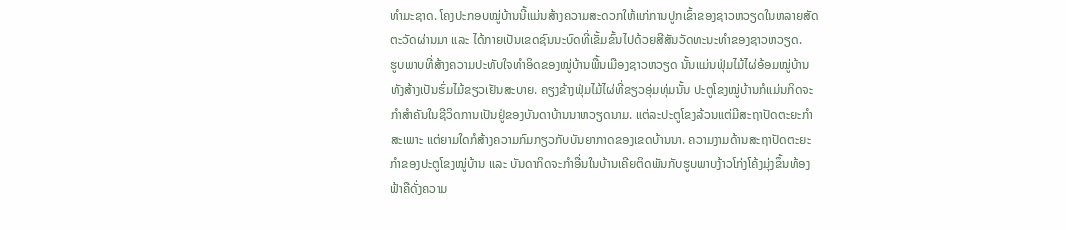ທຳມະຊາດ. ໂຄງປະກອບໝູ່ບ້ານນີ້ແມ່ນສ້າງຄວາມສະດວກໃຫ້ແກ່ການປູກເຂົ້າຂອງຊາວຫວຽດໃນຫລາຍສັດຕະວັດຜ່ານມາ ແລະ ໄດ້ກາຍເປັນເຂດຊົນນະບົດທີ່ເຂັ້ມຂົ້ນໄປດ້ວຍສີສັນວັດທະນະທຳຂອງຊາວຫວຽດ.
ຮູບພາບທີ່ສ້າງຄວາມປະທັບໃຈທຳອິດຂອງໝູ່ບ້ານພື້ນເມືອງຊາວຫວຽດ ນັ້ນແມ່ນຟຸ່ມໄມ້ໄຜ່ອ້ອມໝູ່ບ້ານ ທັງສ້າງເປັນຮົ່ມໄມ້ຂຽວເຢັນສະບາຍ. ຄຽງຂ້າງຟຸ່ມໄມ້ໄຜ່ທີ່ຂຽວອຸ່ມທຸ່ມນັ້ນ ປະຕູໂຂງໝູ່ບ້ານກໍແມ່ນກິດຈະກຳສຳຄັນໃນຊີວິດການເປັນຢູ່ຂອງບັນດາບ້ານນາຫວຽດນາມ. ແຕ່ລະປະຕູໂຂງລ້ວນແຕ່ມີສະຖາປັດຕະຍະກຳສະເພາະ ແຕ່ຍາມໃດກໍສ້າງຄວາມກົມກຽວກັບບັນຍາກາດຂອງເຂດບ້ານນາ. ຄວາມງາມດ້ານສະຖາປັດຕະຍະກຳຂອງປະຕູໂຂງໝູ່ບ້ານ ແລະ ບັນດາກິດຈະກຳອື່ນໃນບ້ານເຄີຍຕິດພັນກັບຮູບພາບງ້າວໂກ່ງໂຄ້ງມຸ່ງຂຶ້ນທ້ອງຟ້າຄືດັ່ງຄວາມ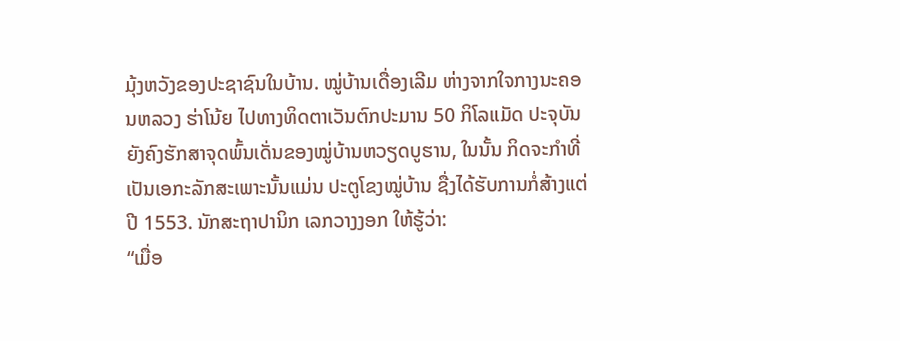ມຸ້ງຫວັງຂອງປະຊາຊົນໃນບ້ານ. ໝູ່ບ້ານເດື່ອງເລີມ ຫ່າງຈາກໃຈກາງນະຄອນຫລວງ ຮ່າໂນ້ຍ ໄປທາງທິດຕາເວັນຕົກປະມານ 50 ກິໂລແມັດ ປະຈຸບັນຍັງຄົງຮັກສາຈຸດພົ້ນເດັ່ນຂອງໝູ່ບ້ານຫວຽດບູຮານ, ໃນນັ້ນ ກິດຈະກຳທີ່ເປັນເອກະລັກສະເພາະນັ້ນແມ່ນ ປະຕູໂຂງໝູ່ບ້ານ ຊື່ງໄດ້ຮັບການກໍ່ສ້າງແຕ່ປີ 1553. ນັກສະຖາປານິກ ເລກວາງງອກ ໃຫ້ຮູ້ວ່າ:
“ເມື່ອ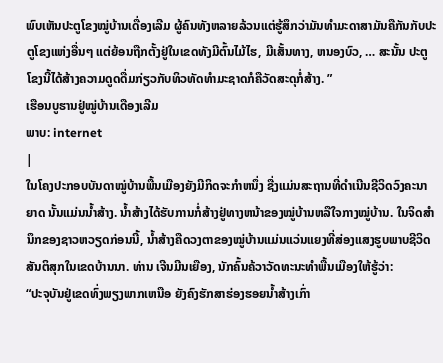ພົບເຫັນປະຕູໂຂງໝູ່ບ້ານເດື່ອງເລີມ ຜູ້ຄົນທັງຫລາຍລ້ວນແຕ່ຮູ້ສຶກວ່າມັນທຳມະດາສາມັນຄືກັນກັບປະຕູໂຂງແຫ່ງອື່ນໆ ແຕ່ຍ້ອນຖືກຕັ້ງຢູ່ໃນເຂດທັງມີຕົ້ນໄມ້ໄຮ, ມີເສັ້ນທາງ, ຫນອງບົວ, … ສະນັ້ນ ປະຕູໂຂງນີ້ໄດ້ສ້າງຄວາມດູດດື່ມກ່ຽວກັບທິວທັດທຳມະຊາດກໍຄືວັດສະດຸກໍ່ສ້າງ. ”
ເຮືອນບູຮານຢູ່ໝູ່ບ້ານເດືອງເລີມ
ພາບ: internet
|
ໃນໂຄງປະກອບບັນດາໝູ່ບ້ານພື້ນເມືອງຍັງມີກິດຈະກຳຫນຶ່ງ ຊື່ງແມ່ນສະຖານທີ່ດຳເນີນຊີວິດວົງຄະນາຍາດ ນັ້ນແມ່ນນ້ຳສ້າງ. ນ້ຳສ້າງໄດ້ຮັບການກໍ່ສ້າງຢູ່ທາງຫນ້າຂອງໝູ່ບ້ານຫລືໃຈກາງໝູ່ບ້ານ. ໃນຈິດສຳນຶກຂອງຊາວຫວຽດກ່ອນນີ້, ນ້ຳສ້າງຄືດວງຕາຂອງໝູ່ບ້ານແມ່ນແວ່ນແຍງທີ່ສ່ອງແສງຮູບພາບຊີວິດສັນຕິສຸກໃນເຂດບ້ານນາ. ທ່ານ ເຈີນມີນເຍືອງ, ນັກຄົ້ນຄ້ວາວັດທະນະທຳພື້ນເມືອງໃຫ້ຮູ້ວ່າ:
“ປະຈຸບັນຢູ່ເຂດທົ່ງພຽງພາກເຫນືອ ຍັງຄົງຮັກສາຮ່ອງຮອຍນ້ຳສ້າງເກົ່າ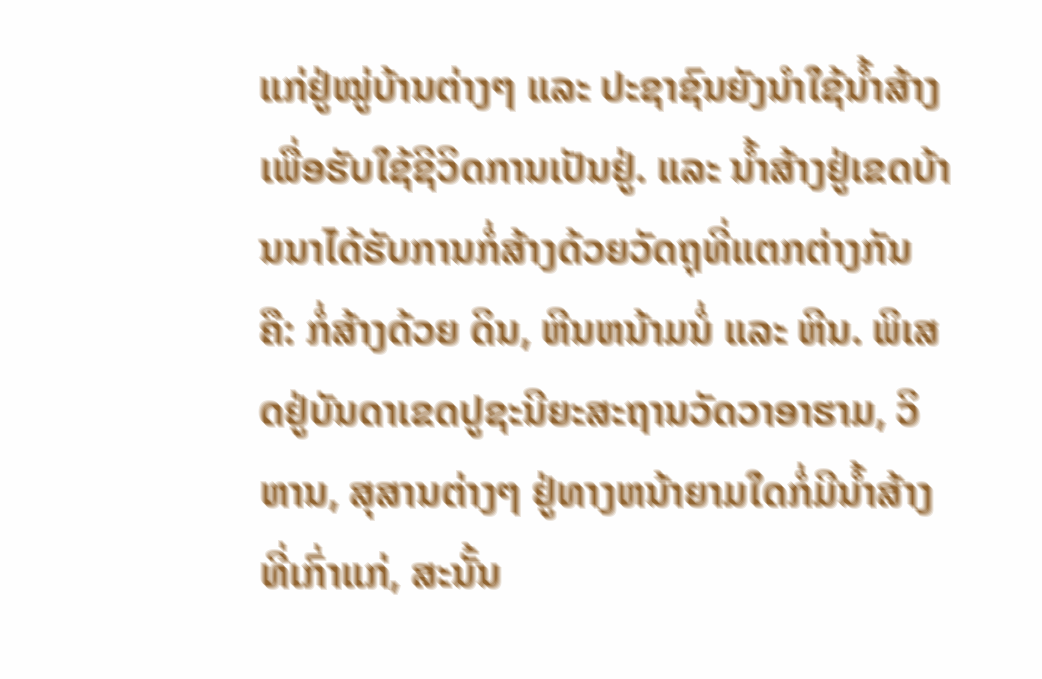ແກ່ຢູ່ໝູ່ບ້ານຕ່າງໆ ແລະ ປະຊາຊົນຍັງນຳໃຊ້ນ້ຳສ້າງເພື່ອຮັບໃຊ້ຊີວິດການເປັນຢູ່. ແລະ ນ້ຳສ້າງຢູ່ເຂດບ້ານນາໄດ້ຮັບການກໍ່ສ້າງດ້ວຍວັດຖຸທີ່ແຕກຕ່າງກັນ ຄື: ກໍ່ສ້າງດ້ວຍ ດິນ, ຫີນຫນ້າມນໍ່ ແລະ ຫີນ. ພິເສດຢູ່ບັນດາເຂດປູຊະນີຍະສະຖານວັດວາອາຮາມ, ວິຫານ, ສຸສານຕ່າງໆ ຢູ່ທາງຫນ້າຍາມໃດກໍ່ມີນ້ຳສ້າງທີ່ເກົ່າແກ່, ສະນັ້ນ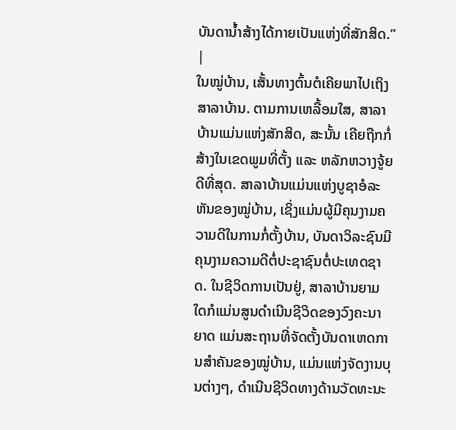ບັນດານ້ຳສ້າງໄດ້ກາຍເປັນແຫ່ງທີ່ສັກສິດ.”
|
ໃນໝູ່ບ້ານ, ເສັ້ນທາງຕົ້ນຕໍເຄີຍພາໄປເຖິງສາລາບ້ານ. ຕາມການເຫລື້ອມໃສ, ສາລາບ້ານແມ່ນແຫ່ງສັກສິດ, ສະນັ້ນ ເຄີຍຖືກກໍ່ສ້າງໃນເຂດພູມທີ່ຕັ້ງ ແລະ ຫລັກຫວາງຈູ້ຍດີທີ່ສຸດ. ສາລາບ້ານແມ່ນແຫ່ງບູຊາອໍລະຫັນຂອງໝູ່ບ້ານ, ເຊິ່ງແມ່ນຜູ້ມີຄຸນງາມຄວາມດີໃນການກໍ່ຕັ້ງບ້ານ, ບັນດາວິລະຊົນມີຄຸນງາມຄວາມດີຕໍ່ປະຊາຊົນຕໍ່ປະເທດຊາດ. ໃນຊີວິດການເປັນຢູ່, ສາລາບ້ານຍາມໃດກໍແມ່ນສູນດຳເນີນຊີວິດຂອງວົງຄະນາຍາດ ແມ່ນສະຖານທີ່ຈັດຕັ້ງບັນດາເຫດການສຳຄັນຂອງໝູ່ບ້ານ, ແມ່ນແຫ່ງຈັດງານບຸນຕ່າງໆ, ດຳເນີນຊີວິດທາງດ້ານວັດທະນະ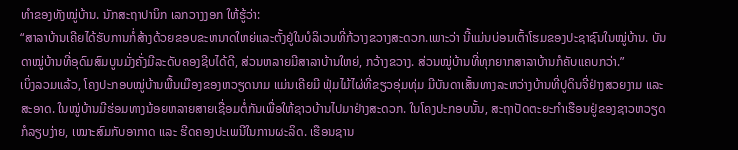ທຳຂອງທັງໝູ່ບ້ານ. ນັກສະຖາປານິກ ເລກວາງງອກ ໃຫ້ຮູ້ວ່າ:
“ສາລາບ້ານເຄີຍໄດ້ຮັບການກໍ່ສ້າງດ້ວຍຂອບຂະຫນາດໃຫຍ່ແລະຕັ້ງຢູ່ໃນບໍລິເວນທີ່ກ້ວາງຂວາງສະດວກ.ເພາະວ່າ ນີ້ແມ່ນບ່ອນເຕົ້າໂຮມຂອງປະຊາຊົນໃນໝູ່ບ້ານ. ບັນດາໝູ່ບ້ານທີ່ອຸດົມສົມບູນມັ່ງຄັ່ງມີລະດັບຄອງຊີບໄດ້ດີ, ສ່ວນຫລາຍມີສາລາບ້ານໃຫຍ່, ກວ້າງຂວາງ. ສ່ວນໝູ່ບ້ານທີ່ທຸກຍາກສາລາບ້ານກໍຄັບແຄບກວ່າ.”
ເບິ່ງລວມແລ້ວ, ໂຄງປະກອບໝູ່ບ້ານພື້ນເມືອງຂອງຫວຽດນາມ ແມ່ນເຄີຍມີ ຟຸ່ມໄມ້ໄຜ່ທີ່ຂຽວອຸ່ມທຸ່ມ ມີບັນດາເສັ້ນທາງລະຫວ່າງບ້ານທີ່ປູດິນຈີ່ຢ່າງສວຍງາມ ແລະ ສະອາດ. ໃນໝູ່ບ້ານມີຮ່ອມທາງນ້ອຍຫລາຍສາຍເຊື່ອມຕໍ່ກັນເພື່ອໃຫ້ຊາວບ້ານໄປມາຢ່າງສະດວກ. ໃນໂຄງປະກອບນັ້ນ, ສະຖາປັດຕະຍະກຳເຮືອນຢູ່ຂອງຊາວຫວຽດກໍລຽບງ່າຍ, ເໝາະສົມກັບອາກາດ ແລະ ຮີດຄອງປະເພນີໃນການຜະລິດ. ເຮືອນຊານ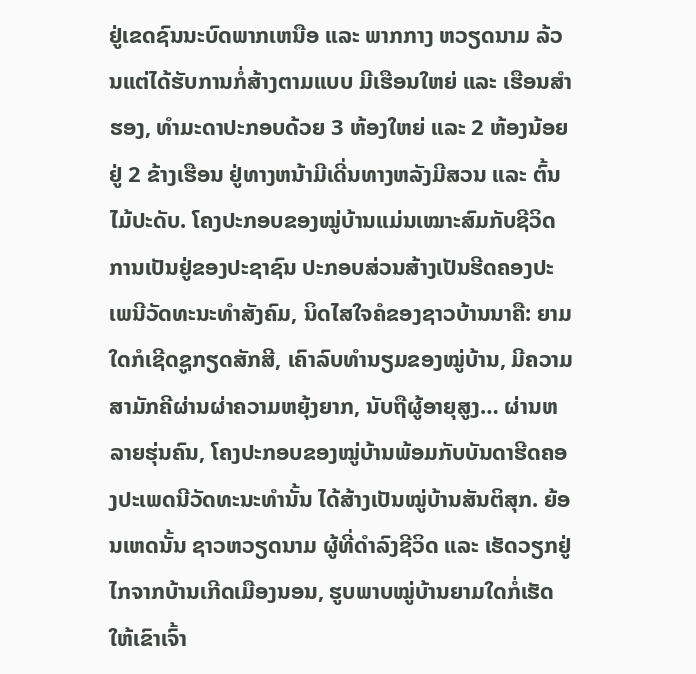ຢູ່ເຂດຊົນນະບົດພາກເຫນືອ ແລະ ພາກກາງ ຫວຽດນາມ ລ້ວນແຕ່ໄດ້ຮັບການກໍ່ສ້າງຕາມແບບ ມີເຮືອນໃຫຍ່ ແລະ ເຮືອນສຳຮອງ, ທຳມະດາປະກອບດ້ວຍ 3 ຫ້ອງໃຫຍ່ ແລະ 2 ຫ້ອງນ້ອຍຢູ່ 2 ຂ້າງເຮືອນ ຢູ່ທາງຫນ້າມີເດີ່ນທາງຫລັງມີສວນ ແລະ ຕົ້ນໄມ້ປະດັບ. ໂຄງປະກອບຂອງໝູ່ບ້ານແມ່ນເໝາະສົມກັບຊີວິດການເປັນຢູ່ຂອງປະຊາຊົນ ປະກອບສ່ວນສ້າງເປັນຮີດຄອງປະເພນີວັດທະນະທຳສັງຄົມ, ນິດໄສໃຈຄໍຂອງຊາວບ້ານນາຄື: ຍາມໃດກໍເຊີດຊູກຽດສັກສີ, ເຄົາລົບທຳນຽມຂອງໝູ່ບ້ານ, ມີຄວາມສາມັກຄີຜ່ານຜ່າຄວາມຫຍຸ້ງຍາກ, ນັບຖືຜູ້ອາຍຸສູງ… ຜ່ານຫລາຍຮຸ່ນຄົນ, ໂຄງປະກອບຂອງໝູ່ບ້ານພ້ອມກັບບັນດາຮີດຄອງປະເພດນີວັດທະນະທຳນັ້ນ ໄດ້ສ້າງເປັນໝູ່ບ້ານສັນຕິສຸກ. ຍ້ອນເຫດນັ້ນ ຊາວຫວຽດນາມ ຜູ້ທີ່ດຳລົງຊີວິດ ແລະ ເຮັດວຽກຢູ່ໄກຈາກບ້ານເກີດເມືອງນອນ, ຮູບພາບໝູ່ບ້ານຍາມໃດກໍ່ເຮັດໃຫ້ເຂົາເຈົ້າ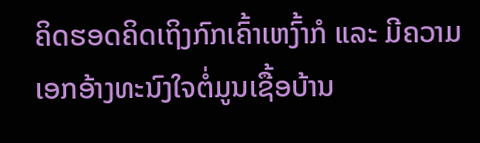ຄິດຮອດຄິດເຖິງກົກເຄົ້າເຫງົ້າກໍ ແລະ ມີຄວາມເອກອ້າງທະນົງໃຈຕໍ່ມູນເຊື້ອບ້ານ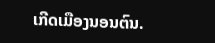ເກີດເມືອງນອນຕົນ.